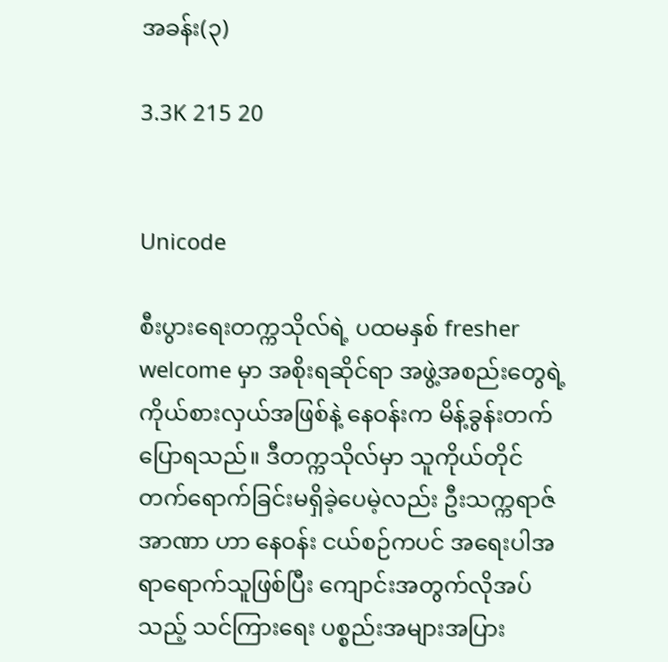အခန်း(၃)

3.3K 215 20


Unicode

စီးပွားရေးတက္ကသိုလ်ရဲ့ ပထမနှစ် fresher welcome မှာ အစိုးရဆိုင်ရာ အဖွဲ့အစည်းတွေရဲ့ ကိုယ်စားလှယ်အဖြစ်နဲ့ နေဝန်းက မိန့်ခွန်းတက်ပြောရသည်။ ဒီတက္ကသိုလ်မှာ သူကိုယ်တိုင် တက်ရောက်ခြင်းမရှိခဲ့ပေမဲ့လည်း ဦးသက္ကရာဇ်အာဏာ ဟာ နေဝန်း ငယ်စဉ်ကပင် အရေးပါအရာရောက်သူဖြစ်ပြီး ကျောင်းအတွက်လိုအပ်သည့် သင်ကြားရေး ပစ္စည်းအများအပြား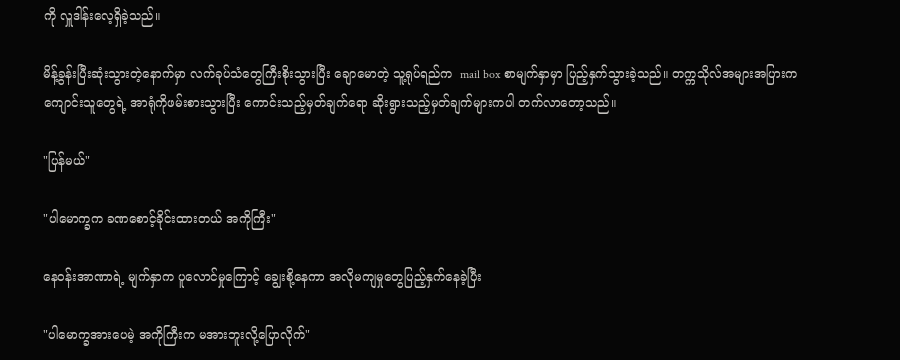ကို လှူဒါန်းလေ့ရှိခဲ့သည်။

မိန့်ခွန်းပြီးဆုံးသွားတဲ့နောက်မှာ လက်ခုပ်သံတွေကြီးစိုးသွားပြီး ချောမောတဲ့ သူ့ရုပ်ရည်‌က  mail box စာမျက်နှာမှာ ပြည့်နှက်သွားခဲ့သည်။ တက္ကသိုလ်အများအပြားက ကျောင်းသူတွေရဲ့ အာရုံကိုဖမ်းစားသွားပြီး ကောင်းသည့်မှတ်ချက်ရော ဆိုးရွားသည့်မှတ်ချက်များကပါ တက်လာတော့သည်။

"ပြန်မယ်"

"ပါမောက္ခက ခဏစောင့်ခိုင်းထားတယ် အကိုကြီး"

နေဝန်းအာဏာရဲ့ မျက်နှာက ပူလောင်မှုကြောင့် ချွေးစို့နေကာ အလိုမကျမှုတွေပြည့်နှက်နေခဲ့ပြီး

"ပါမောက္ခအားပေမဲ့ အကိုကြီးက မအားဘူးလို့ပြောလိုက်"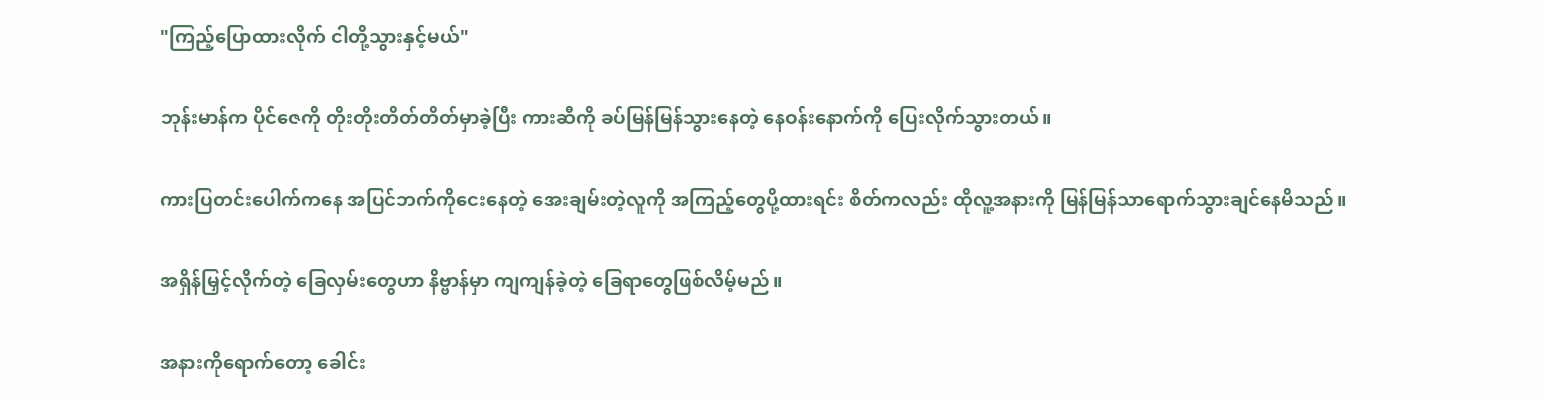"ကြည့်ပြောထားလိုက် ငါတို့သွားနှင့်မယ်"

ဘုန်းမာန်က ပိုင်ဇေကို တိုးတိုးတိတ်တိတ်မှာခဲ့ပြီး ကားဆီကို ခပ်မြန်မြန်သွားနေတဲ့ နေဝန်းနောက်ကို ပြေးလိုက်သွားတယ်။

ကားပြတင်းပေါက်ကနေ အပြင်ဘက်ကိုငေးနေတဲ့ အေးချမ်းတဲ့လူကို အကြည့်တွေပို့ထားရင်း စိတ်ကလည်း ထိုလူ့အနားကို မြန်မြန်သာရောက်သွားချင်နေမိသည်။

အရှိန်မြှင့်လိုက်တဲ့ ခြေလှမ်းတွေဟာ နိဗ္ဗာန်မှာ ကျကျန်ခဲ့တဲ့ ခြေရာတွေဖြစ်လိမ့်မည်။

အနားကိုရောက်တော့ ခေါင်း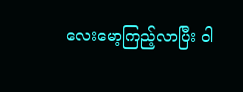လေးမော့ကြည့်လာပြီး ဝါ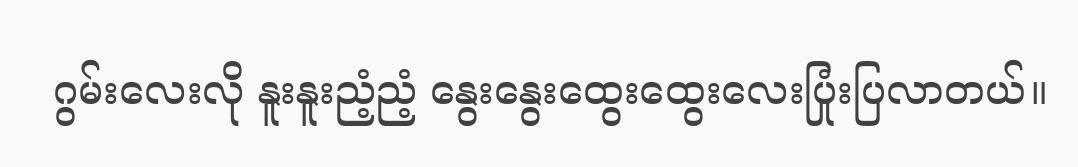ဂွမ်းလေးလို နူးနူးညံ့ညံ့ နွေးနွေးထွေးထွေးလေးပြုံးပြလာတယ်။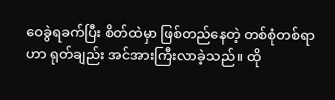ဝေခွဲရခက်ပြီး စိတ်ထဲမှာ ဖြစ်တည်နေတဲ့ တစ်စုံတစ်ရာဟာ ရုတ်ချည်း အင်အားကြီးလာခဲ့သည်။ ထို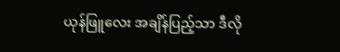ယုန်ဖြူလေး အချိန်ပြည့်သာ ဒီလို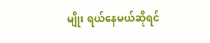မျိုး ရယ်နေမယ်ဆိုရင်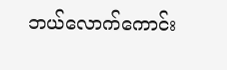ဘယ်လောက်ကောင်း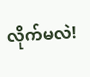လိုက်မလဲ!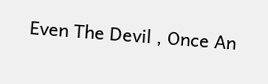Even The Devil , Once An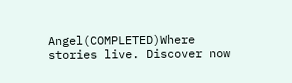Angel(COMPLETED)Where stories live. Discover now